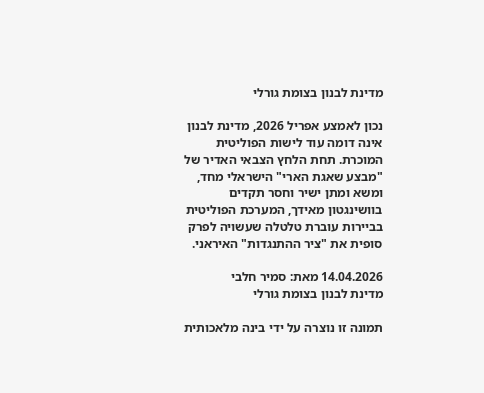מדינת לבנון בצומת גורלי

נכון לאמצע אפריל 2026, מדינת לבנון אינה דומה עוד לישות הפוליטית המוכרת. תחת הלחץ הצבאי האדיר של "מבצע שאגת הארי" הישראלי מחד, ומשא ומתן ישיר וחסר תקדים בוושינגטון מאידך, המערכת הפוליטית בביירות עוברת טלטלה שעשויה לפרק סופית את "ציר ההתנגדות" האיראני.

14.04.2026 מאת: סמיר חלבי
מדינת לבנון בצומת גורלי

תמונה זו נוצרה על ידי בינה מלאכותית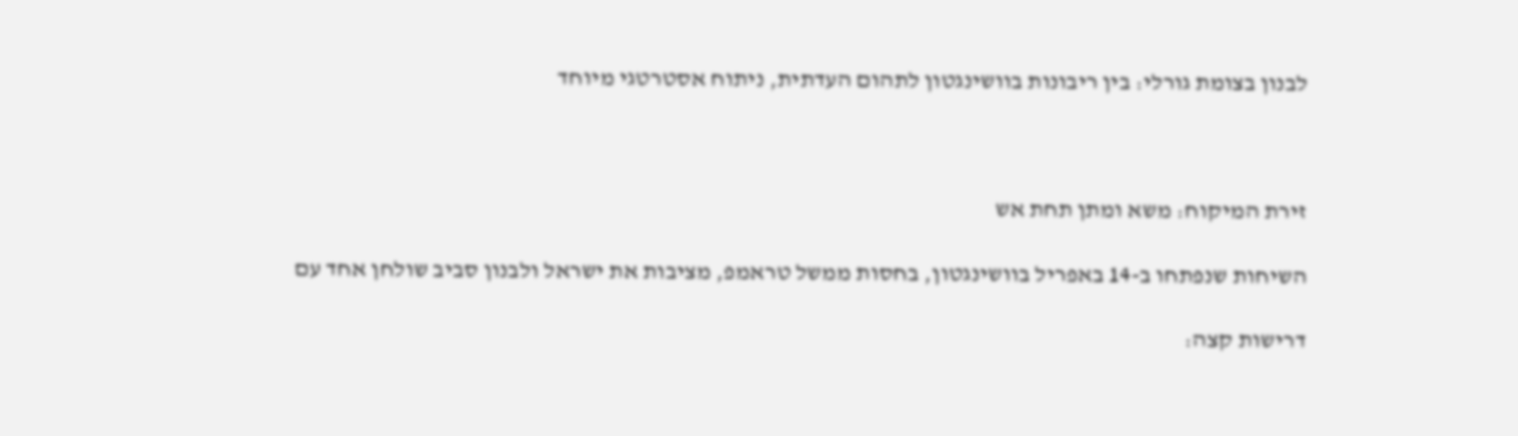לבנון בצומת גורלי: בין ריבונות בוושינגטון לתהום העדתית, ניתוח אסטרטגי מיוחד



זירת המיקוח: משא ומתן תחת אש

השיחות שנפתחו ב-14 באפריל בוושינגטון, בחסות ממשל טראמפ, מציבות את ישראל ולבנון סביב שולחן אחד עם

דרישות קצה: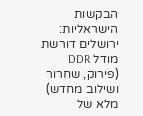הבקשות הישראליות: ירושלים דורשת מודל DDR (פירוק, שחרור ושילוב מחדש) מלא של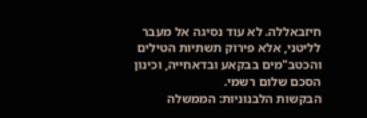חיזבאללה. לא עוד נסיגה אל מעבר לליטני, אלא פירוק תשתיות הטילים והכטב"מים בבקאע ובדאחייה, וכינון הסכם שלום רשמי.
הבקשות הלבנוניות: הממשלה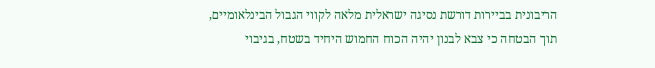הריבונית בביירות דורשת נסיגה ישראלית מלאה לקווי הגבול הבינלאומיים, תוך הבטחה כי צבא לבנון יהיה הכוח החמוש היחיד בשטח, בגיבוי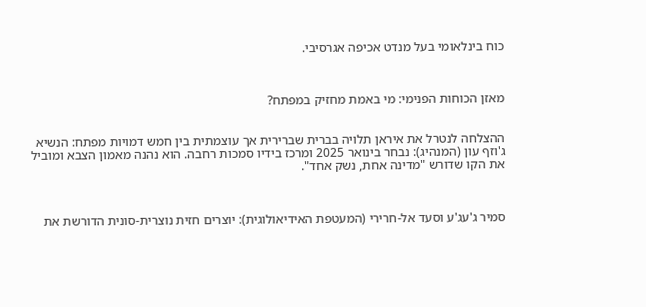כוח בינלאומי בעל מנדט אכיפה אגרסיבי.



מאזן הכוחות הפנימי: מי באמת מחזיק במפתח?


ההצלחה לנטרל את איראן תלויה בברית שברירית אך עוצמתית בין חמש דמויות מפתח: הנשיא ג'וזף עון (המנהיג): נבחר בינואר 2025 ומרכז בידיו סמכות רחבה. הוא נהנה מאמון הצבא ומוביל את הקו שדורש "מדינה אחת, נשק אחד".



סמיר ג'עג'ע וסעד אל-חרירי (המעטפת האידיאולוגית): יוצרים חזית נוצרית-סונית הדורשת את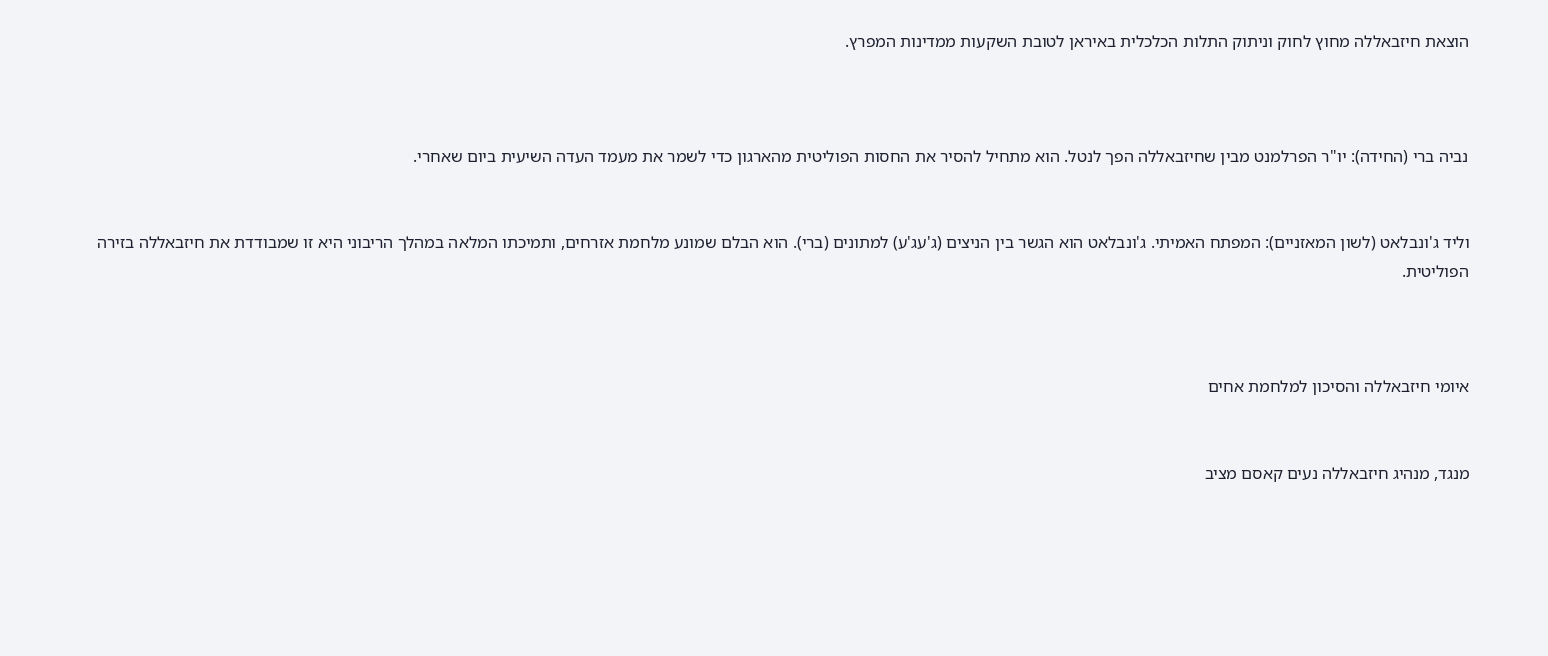הוצאת חיזבאללה מחוץ לחוק וניתוק התלות הכלכלית באיראן לטובת השקעות ממדינות המפרץ.



נביה ברי (החידה): יו"ר הפרלמנט מבין שחיזבאללה הפך לנטל. הוא מתחיל להסיר את החסות הפוליטית מהארגון כדי לשמר את מעמד העדה השיעית ביום שאחרי.


וליד ג'ונבלאט (לשון המאזניים): המפתח האמיתי. ג'ונבלאט הוא הגשר בין הניצים (ג'עג'ע) למתונים (ברי). הוא הבלם שמונע מלחמת אזרחים, ותמיכתו המלאה במהלך הריבוני היא זו שמבודדת את חיזבאללה בזירה הפוליטית.



איומי חיזבאללה והסיכון למלחמת אחים


מנגד, מנהיג חיזבאללה נעים קאסם מציב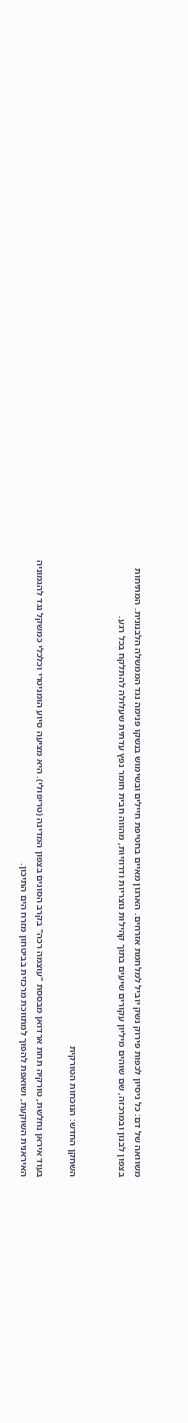משוואה של דם: כל ניסיון לכפות פירוק נשק יוביל למלחמת אזרחים. הארגון מאיים בחטיפת חיילים ובשימוש בנשקו פנימה נגד הממשלה הלבנונית. המתיחות בצפון לבנון ובמרכזה, שם שוהים מיליון עקורים שיעים בתוך קהילות נוצריות ודרוזיות, מהווה חבית חומר נפץ עדתית שעלולה להתלקח בכל רגע.


השחקן החדש: הנוכחות הטורקית

בעוד איראן נחלשת, טורקיה תחת ארדואן מבססת "עוצמה רכה" בקרב הסונים בצפון המדינה (טריפולי). היא מציעה סיוע הומניטרי וכלכלי כמשקל נגד להגמוניה האיראנית השוקעת, ושואפת להפוך למתווכת מרכזית בביטחון מזרח הים התיכון.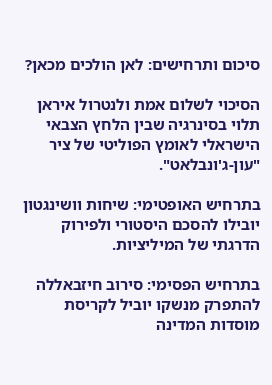סיכום ותרחישים: לאן הולכים מכאן?

הסיכוי לשלום אמת ולנטרול איראן תלוי בסינרגיה שבין הלחץ הצבאי הישראלי לאומץ הפוליטי של ציר "עון-ג'ונבלאט".

בתרחיש האופטימי: שיחות וושינגטון יובילו להסכם היסטורי ולפירוק הדרגתי של המיליציות.

בתרחיש הפסימי: סירוב חיזבאללה להתפרק מנשקו יוביל לקריסת מוסדות המדינה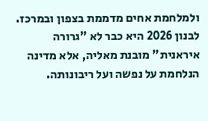ולמלחמת אחים מדממת בצפון ובמרכז. לבנון 2026 היא כבר לא "גרורה איראנית" מובנת מאליה, אלא מדינה הנלחמת על נפשה ועל ריבונותה.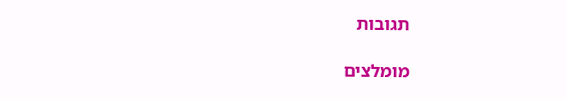תגובות

מומלצים